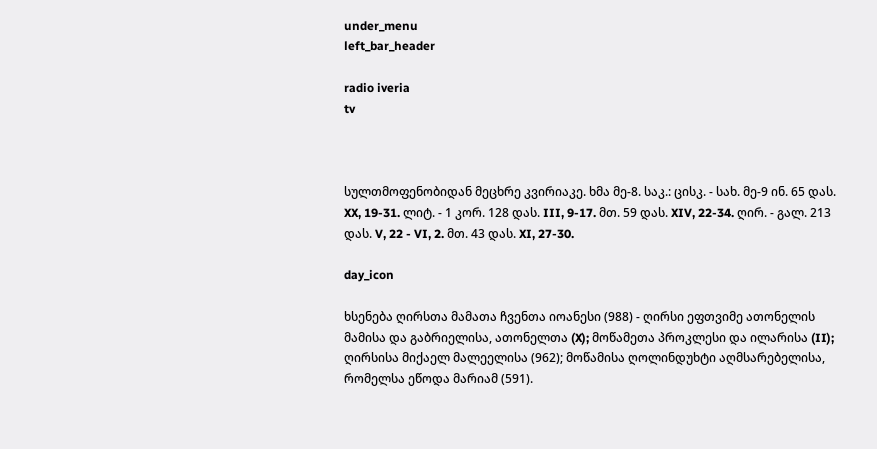under_menu
left_bar_header

radio iveria
tv



სულთმოფენობიდან მეცხრე კვირიაკე. ხმა მე-8. საკ.: ცისკ. - სახ. მე-9 ინ. 65 დას. XX, 19-31. ლიტ. - 1 კორ. 128 დას. III, 9-17. მთ. 59 დას. XIV, 22-34. ღირ. - გალ. 213 დას. V, 22 - VI, 2. მთ. 43 დას. XI, 27-30.

day_icon

ხსენება ღირსთა მამათა ჩვენთა იოანესი (988) - ღირსი ეფთვიმე ათონელის მამისა და გაბრიელისა, ათონელთა (X); მოწამეთა პროკლესი და ილარისა (II); ღირსისა მიქაელ მალეელისა (962); მოწამისა ღოლინდუხტი აღმსარებელისა, რომელსა ეწოდა მარიამ (591).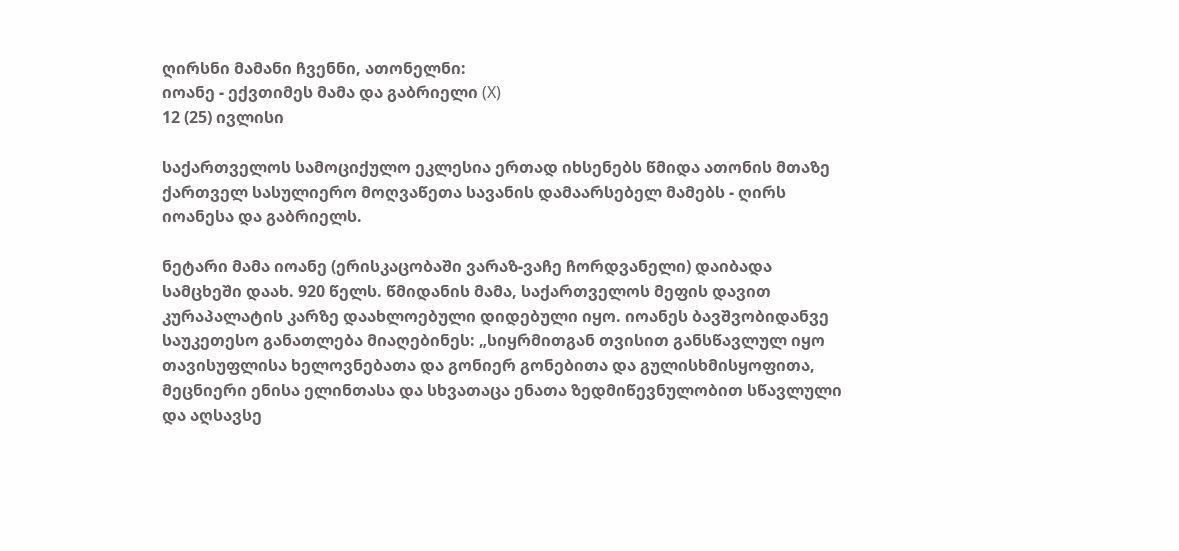ღირსნი მამანი ჩვენნი, ათონელნი:
იოანე - ექვთიმეს მამა და გაბრიელი (X)
12 (25) ივლისი

საქართველოს სამოციქულო ეკლესია ერთად იხსენებს წმიდა ათონის მთაზე ქართველ სასულიერო მოღვაწეთა სავანის დამაარსებელ მამებს - ღირს იოანესა და გაბრიელს.

ნეტარი მამა იოანე (ერისკაცობაში ვარაზ-ვაჩე ჩორდვანელი) დაიბადა სამცხეში დაახ. 920 წელს. წმიდანის მამა, საქართველოს მეფის დავით კურაპალატის კარზე დაახლოებული დიდებული იყო. იოანეს ბავშვობიდანვე საუკეთესო განათლება მიაღებინეს: „სიყრმითგან თვისით განსწავლულ იყო თავისუფლისა ხელოვნებათა და გონიერ გონებითა და გულისხმისყოფითა, მეცნიერი ენისა ელინთასა და სხვათაცა ენათა ზედმიწევნულობით სწავლული და აღსავსე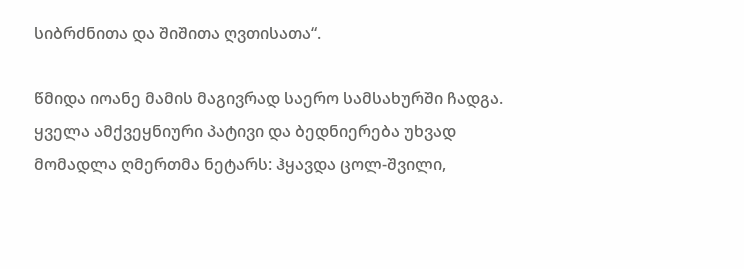სიბრძნითა და შიშითა ღვთისათა“.

წმიდა იოანე მამის მაგივრად საერო სამსახურში ჩადგა. ყველა ამქვეყნიური პატივი და ბედნიერება უხვად მომადლა ღმერთმა ნეტარს: ჰყავდა ცოლ-შვილი,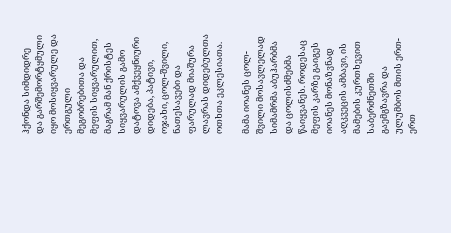ჰქონდა სიმდიდრე და გარშემორტყმული იყო მოსიყვარულე და ერთგული მეგობრებითა და მეფის სიყვარულით, მაგრამ მან ქრისტეს სიყვარულის გამო დატოვა ამქვეყნიური დიდება, პატივი, ოჯახი, ცოლ-შვილი, ნათესავები და ფარულად მიაშურა ლავრას დიდებულთა ოთხთა ეკლესიათა.

მამა იოანეს ცოლ-შვილი მოსავლელად სიმამრმა აბუჰარბმა და ცოლისძმებმა წაიყვანეს. როდესაც მეფის კარზე გაიგეს იოანეს მონაზვნად აღკვეცის ამბავი, ის მამების კურთხევით საბერძნეთში გაემგზავრა და ულუმბოს მთის ერთ-ერთ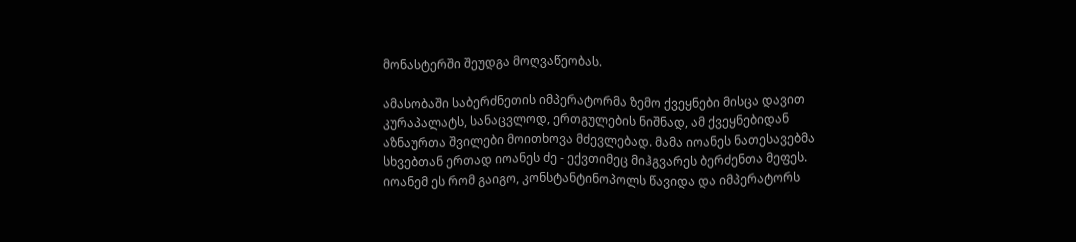მონასტერში შეუდგა მოღვაწეობას.

ამასობაში საბერძნეთის იმპერატორმა ზემო ქვეყნები მისცა დავით კურაპალატს, სანაცვლოდ, ერთგულების ნიშნად, ამ ქვეყნებიდან აზნაურთა შვილები მოითხოვა მძევლებად. მამა იოანეს ნათესავებმა სხვებთან ერთად იოანეს ძე - ექვთიმეც მიჰგვარეს ბერძენთა მეფეს. იოანემ ეს რომ გაიგო, კონსტანტინოპოლს წავიდა და იმპერატორს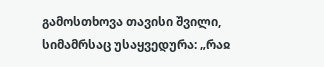გამოსთხოვა თავისი შვილი, სიმამრსაც უსაყვედურა: „რაჲ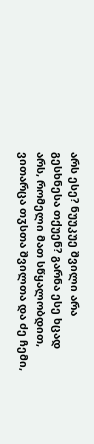არს ესე? ნუუკუე შვილი არა გესხნესა თქუენ? გარნა ესე ხცად არს, რომელი მათ სწყალობდით, ვითარცა თჳსთა შვილთა და ძე ჩემი,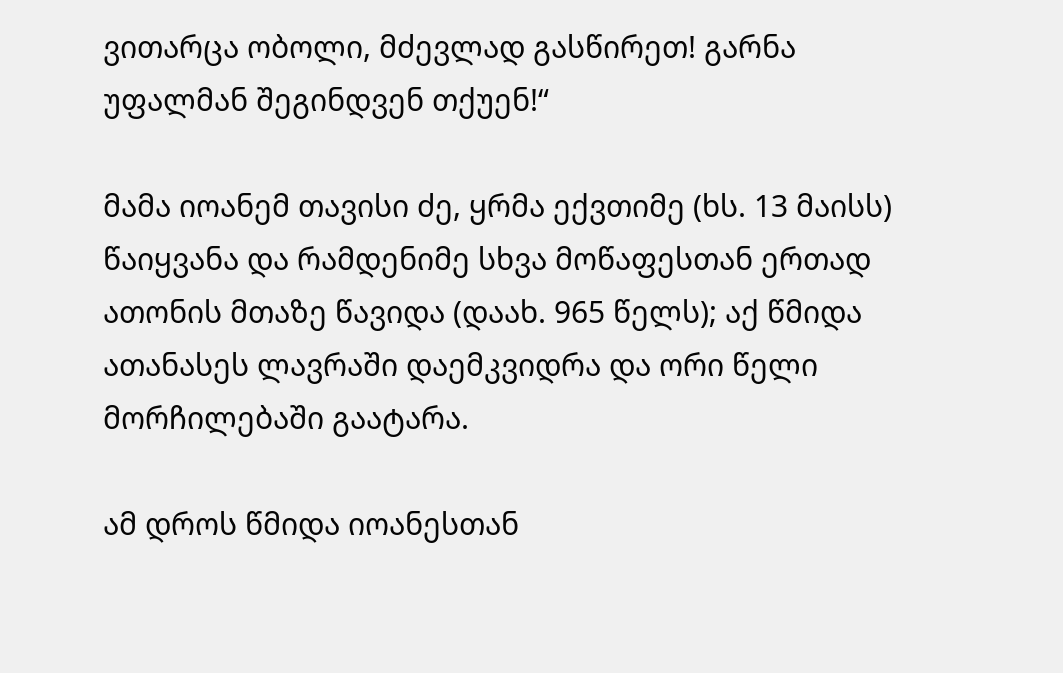ვითარცა ობოლი, მძევლად გასწირეთ! გარნა უფალმან შეგინდვენ თქუენ!“

მამა იოანემ თავისი ძე, ყრმა ექვთიმე (ხს. 13 მაისს) წაიყვანა და რამდენიმე სხვა მოწაფესთან ერთად ათონის მთაზე წავიდა (დაახ. 965 წელს); აქ წმიდა ათანასეს ლავრაში დაემკვიდრა და ორი წელი მორჩილებაში გაატარა.

ამ დროს წმიდა იოანესთან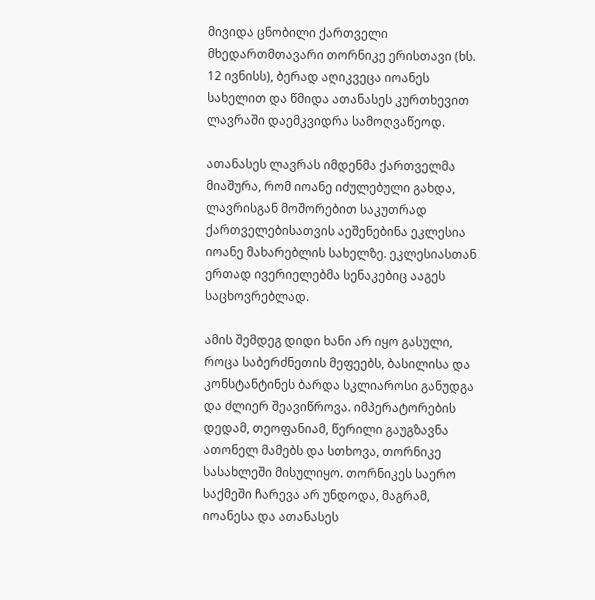მივიდა ცნობილი ქართველი მხედართმთავარი თორნიკე ერისთავი (ხს. 12 ივნისს), ბერად აღიკვეცა იოანეს სახელით და წმიდა ათანასეს კურთხევით ლავრაში დაემკვიდრა სამოღვაწეოდ.

ათანასეს ლავრას იმდენმა ქართველმა მიაშურა, რომ იოანე იძულებული გახდა, ლავრისგან მოშორებით საკუთრად ქართველებისათვის აეშენებინა ეკლესია იოანე მახარებლის სახელზე. ეკლესიასთან ერთად ივერიელებმა სენაკებიც ააგეს საცხოვრებლად.

ამის შემდეგ დიდი ხანი არ იყო გასული, როცა საბერძნეთის მეფეებს, ბასილისა და კონსტანტინეს ბარდა სკლიაროსი განუდგა და ძლიერ შეავიწროვა. იმპერატორების დედამ, თეოფანიამ, წერილი გაუგზავნა ათონელ მამებს და სთხოვა, თორნიკე სასახლეში მისულიყო. თორნიკეს საერო საქმეში ჩარევა არ უნდოდა, მაგრამ, იოანესა და ათანასეს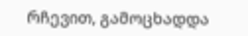რჩევით, გამოცხადდა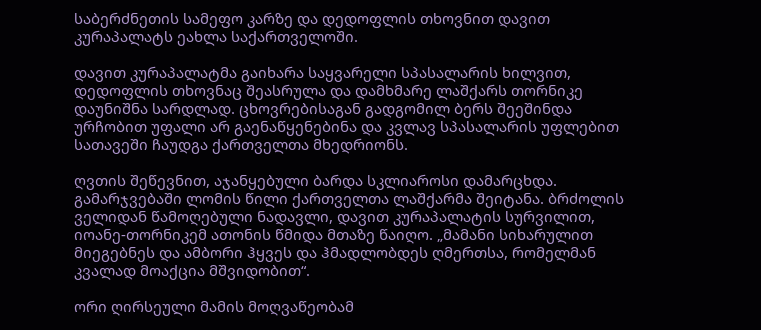საბერძნეთის სამეფო კარზე და დედოფლის თხოვნით დავით კურაპალატს ეახლა საქართველოში.

დავით კურაპალატმა გაიხარა საყვარელი სპასალარის ხილვით, დედოფლის თხოვნაც შეასრულა და დამხმარე ლაშქარს თორნიკე დაუნიშნა სარდლად. ცხოვრებისაგან გადგომილ ბერს შეეშინდა ურჩობით უფალი არ გაენაწყენებინა და კვლავ სპასალარის უფლებით სათავეში ჩაუდგა ქართველთა მხედრიონს.

ღვთის შეწევნით, აჯანყებული ბარდა სკლიაროსი დამარცხდა. გამარჯვებაში ლომის წილი ქართველთა ლაშქარმა შეიტანა. ბრძოლის ველიდან წამოღებული ნადავლი, დავით კურაპალატის სურვილით, იოანე-თორნიკემ ათონის წმიდა მთაზე წაიღო. „მამანი სიხარულით მიეგებნეს და ამბორი ჰყვეს და ჰმადლობდეს ღმერთსა, რომელმან კვალად მოაქცია მშვიდობით“.

ორი ღირსეული მამის მოღვაწეობამ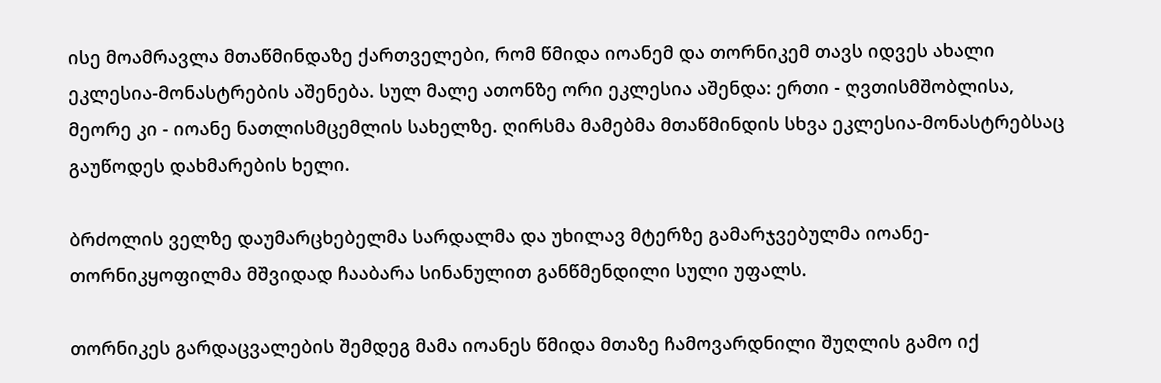ისე მოამრავლა მთაწმინდაზე ქართველები, რომ წმიდა იოანემ და თორნიკემ თავს იდვეს ახალი ეკლესია-მონასტრების აშენება. სულ მალე ათონზე ორი ეკლესია აშენდა: ერთი - ღვთისმშობლისა, მეორე კი - იოანე ნათლისმცემლის სახელზე. ღირსმა მამებმა მთაწმინდის სხვა ეკლესია-მონასტრებსაც გაუწოდეს დახმარების ხელი.

ბრძოლის ველზე დაუმარცხებელმა სარდალმა და უხილავ მტერზე გამარჯვებულმა იოანე-თორნიკყოფილმა მშვიდად ჩააბარა სინანულით განწმენდილი სული უფალს.

თორნიკეს გარდაცვალების შემდეგ მამა იოანეს წმიდა მთაზე ჩამოვარდნილი შუღლის გამო იქ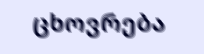ცხოვრება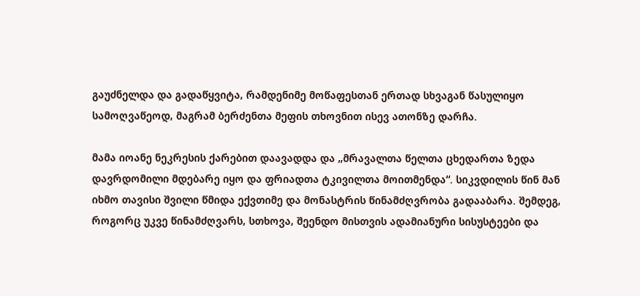გაუძნელდა და გადაწყვიტა, რამდენიმე მოწაფესთან ერთად სხვაგან წასულიყო სამოღვაწეოდ, მაგრამ ბერძენთა მეფის თხოვნით ისევ ათონზე დარჩა.

მამა იოანე ნეკრესის ქარებით დაავადდა და „მრავალთა წელთა ცხედართა ზედა დავრდომილი მდებარე იყო და ფრიადთა ტკივილთა მოითმენდა“. სიკვდილის წინ მან იხმო თავისი შვილი წმიდა ექვთიმე და მონასტრის წინამძღვრობა გადააბარა. შემდეგ, როგორც უკვე წინამძღვარს, სთხოვა, შეენდო მისთვის ადამიანური სისუსტეები და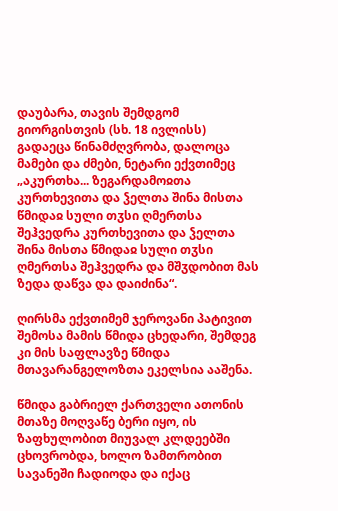დაუბარა, თავის შემდგომ გიორგისთვის (სხ. 18 ივლისს) გადაეცა წინამძღვრობა, დალოცა მამები და ძმები, ნეტარი ექვთიმეც „აკურთხა... ზეგარდამოჲთა კურთხევითა და ჴელთა შინა მისთა წმიდაჲ სული თჳსი ღმერთსა შეჰვედრა კურთხევითა და ჴელთა შინა მისთა წმიდაჲ სული თჳსი ღმერთსა შეჰვედრა და მშჳდობით მას ზედა დაწვა და დაიძინა“.

ღირსმა ექვთიმემ ჯეროვანი პატივით შემოსა მამის წმიდა ცხედარი, შემდეგ კი მის საფლავზე წმიდა მთავარანგელოზთა ეკელსია ააშენა.

წმიდა გაბრიელ ქართველი ათონის მთაზე მოღვაწე ბერი იყო, ის ზაფხულობით მიუვალ კლდეებში ცხოვრობდა, ხოლო ზამთრობით სავანეში ჩადიოდა და იქაც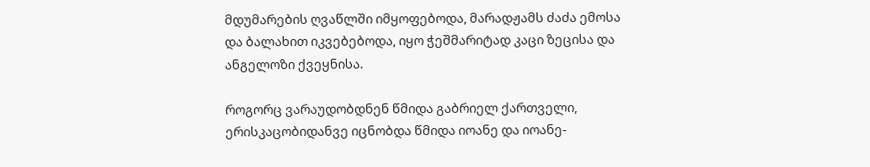მდუმარების ღვაწლში იმყოფებოდა, მარადჟამს ძაძა ემოსა და ბალახით იკვებებოდა, იყო ჭეშმარიტად კაცი ზეცისა და ანგელოზი ქვეყნისა.

როგორც ვარაუდობდნენ წმიდა გაბრიელ ქართველი, ერისკაცობიდანვე იცნობდა წმიდა იოანე და იოანე-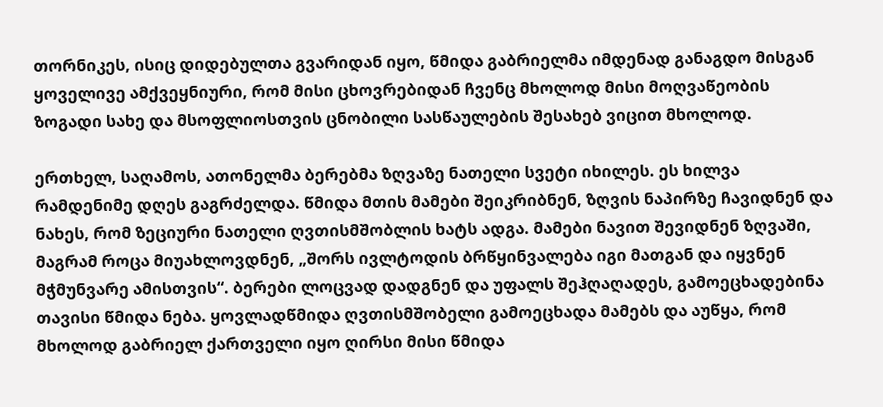თორნიკეს, ისიც დიდებულთა გვარიდან იყო, წმიდა გაბრიელმა იმდენად განაგდო მისგან ყოველივე ამქვეყნიური, რომ მისი ცხოვრებიდან ჩვენც მხოლოდ მისი მოღვაწეობის ზოგადი სახე და მსოფლიოსთვის ცნობილი სასწაულების შესახებ ვიცით მხოლოდ.

ერთხელ, საღამოს, ათონელმა ბერებმა ზღვაზე ნათელი სვეტი იხილეს. ეს ხილვა რამდენიმე დღეს გაგრძელდა. წმიდა მთის მამები შეიკრიბნენ, ზღვის ნაპირზე ჩავიდნენ და ნახეს, რომ ზეციური ნათელი ღვთისმშობლის ხატს ადგა. მამები ნავით შევიდნენ ზღვაში, მაგრამ როცა მიუახლოვდნენ, „შორს ივლტოდის ბრწყინვალება იგი მათგან და იყვნენ მჭმუნვარე ამისთვის“. ბერები ლოცვად დადგნენ და უფალს შეჰღაღადეს, გამოეცხადებინა თავისი წმიდა ნება. ყოვლადწმიდა ღვთისმშობელი გამოეცხადა მამებს და აუწყა, რომ მხოლოდ გაბრიელ ქართველი იყო ღირსი მისი წმიდა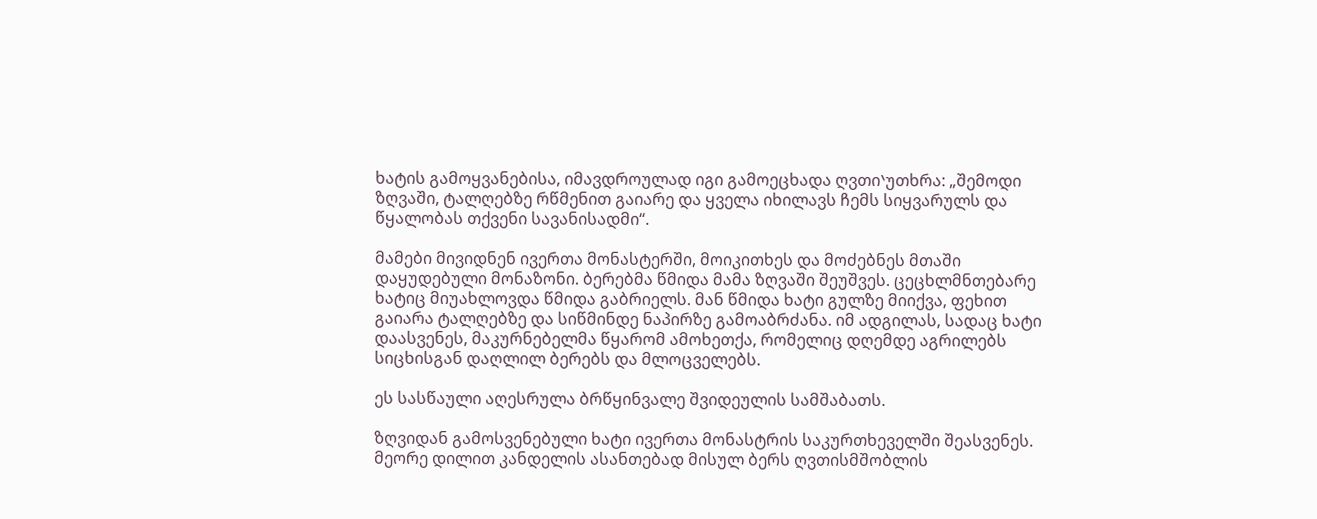ხატის გამოყვანებისა, იმავდროულად იგი გამოეცხადა ღვთიᐠუთხრა: „შემოდი ზღვაში, ტალღებზე რწმენით გაიარე და ყველა იხილავს ჩემს სიყვარულს და წყალობას თქვენი სავანისადმი“.

მამები მივიდნენ ივერთა მონასტერში, მოიკითხეს და მოძებნეს მთაში დაყუდებული მონაზონი. ბერებმა წმიდა მამა ზღვაში შეუშვეს. ცეცხლმნთებარე ხატიც მიუახლოვდა წმიდა გაბრიელს. მან წმიდა ხატი გულზე მიიქვა, ფეხით გაიარა ტალღებზე და სიწმინდე ნაპირზე გამოაბრძანა. იმ ადგილას, სადაც ხატი დაასვენეს, მაკურნებელმა წყარომ ამოხეთქა, რომელიც დღემდე აგრილებს სიცხისგან დაღლილ ბერებს და მლოცველებს.

ეს სასწაული აღესრულა ბრწყინვალე შვიდეულის სამშაბათს.

ზღვიდან გამოსვენებული ხატი ივერთა მონასტრის საკურთხეველში შეასვენეს. მეორე დილით კანდელის ასანთებად მისულ ბერს ღვთისმშობლის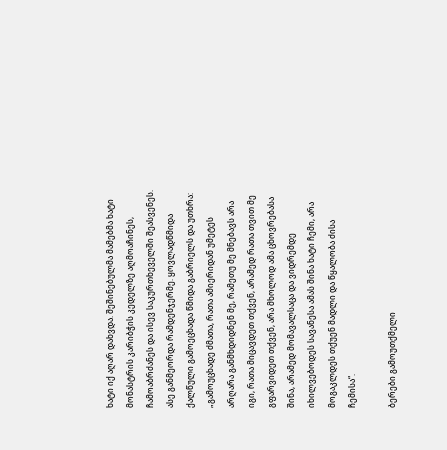ხატი იქ აღარ დახვდა. შეშინებულმა მამებმა ხატი მონასტრის კარიბჭის კედელზე აღმოაჩინეს, ჩამოაბრძანეს და ისევ საკურთხეველში შეასვენეს. ასე განმეორდა რამდენჯერმე. ყოვლადწმიდა ქალწული გამოეცხადა წმიდა გაბრიელს და უთხრა: „გამოუცხადე ძმათა, რათა ამიერიდან უმეტეს არღარა განმხდიდნენ მე, რამეთუ მე მნებავს არა იგი, რათა მიცავდეთ თქვენ, არამედ რათა თვით მე გფარვიდეთ თქვენ, არა მხოლოდ ამა ცხოვრებასა შინა, არამედ მომავალსაცა და ვიდრემდე იხილვებოდეს სავანესა ამას შინა ხატი ჩემი, არა მოგაკლდეს თქუენ მადლი და წყალობა ძისა ჩემისა“.

ბერები გამოუთქმელი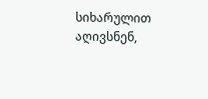სიხარულით აღივსნენ,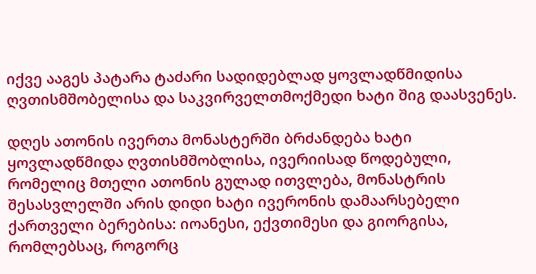იქვე ააგეს პატარა ტაძარი სადიდებლად ყოვლადწმიდისა ღვთისმშობელისა და საკვირველთმოქმედი ხატი შიგ დაასვენეს.

დღეს ათონის ივერთა მონასტერში ბრძანდება ხატი ყოვლადწმიდა ღვთისმშობლისა, ივერიისად წოდებული, რომელიც მთელი ათონის გულად ითვლება, მონასტრის შესასვლელში არის დიდი ხატი ივერონის დამაარსებელი ქართველი ბერებისა: იოანესი, ექვთიმესი და გიორგისა, რომლებსაც, როგორც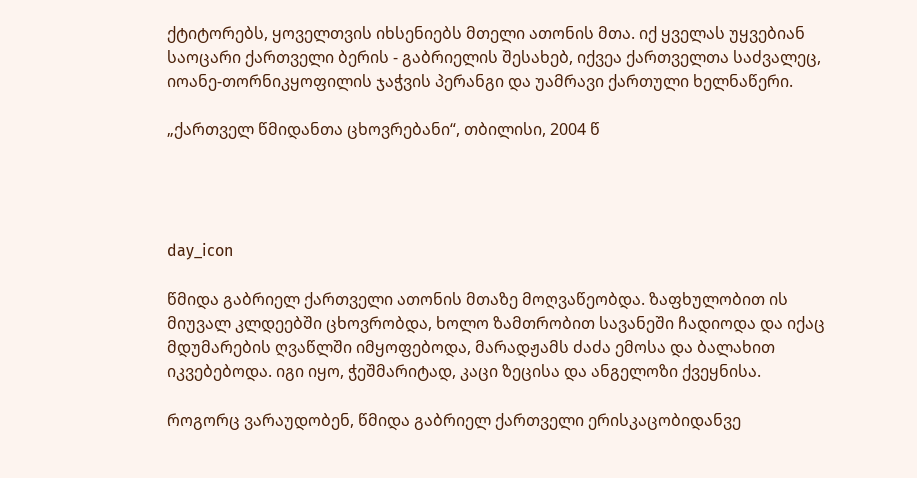ქტიტორებს, ყოველთვის იხსენიებს მთელი ათონის მთა. იქ ყველას უყვებიან საოცარი ქართველი ბერის - გაბრიელის შესახებ, იქვეა ქართველთა საძვალეც, იოანე-თორნიკყოფილის ჯაჭვის პერანგი და უამრავი ქართული ხელნაწერი.

„ქართველ წმიდანთა ცხოვრებანი“, თბილისი, 2004 წ




day_icon

წმიდა გაბრიელ ქართველი ათონის მთაზე მოღვაწეობდა. ზაფხულობით ის მიუვალ კლდეებში ცხოვრობდა, ხოლო ზამთრობით სავანეში ჩადიოდა და იქაც მდუმარების ღვაწლში იმყოფებოდა, მარადჟამს ძაძა ემოსა და ბალახით იკვებებოდა. იგი იყო, ჭეშმარიტად, კაცი ზეცისა და ანგელოზი ქვეყნისა.

როგორც ვარაუდობენ, წმიდა გაბრიელ ქართველი ერისკაცობიდანვე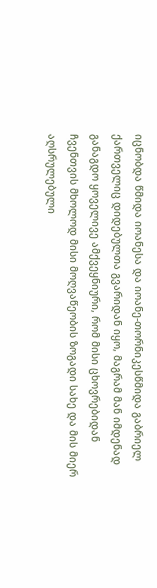იცნობდა წმიდა იოანესა და იოანე-თორნიკესწმიდა გაბრიელ ქართველიც დიდებულთა გვარიდან იყო, მაგრამ მან იმდენად განაგდო ყოველივე ამქვეყნიური, რომ მისი ცხოვრებიდან ჩვენთვის მხოლოდ მისი მოღვაწეობის ზოგადი სახე და მის მიერ აღსრულებული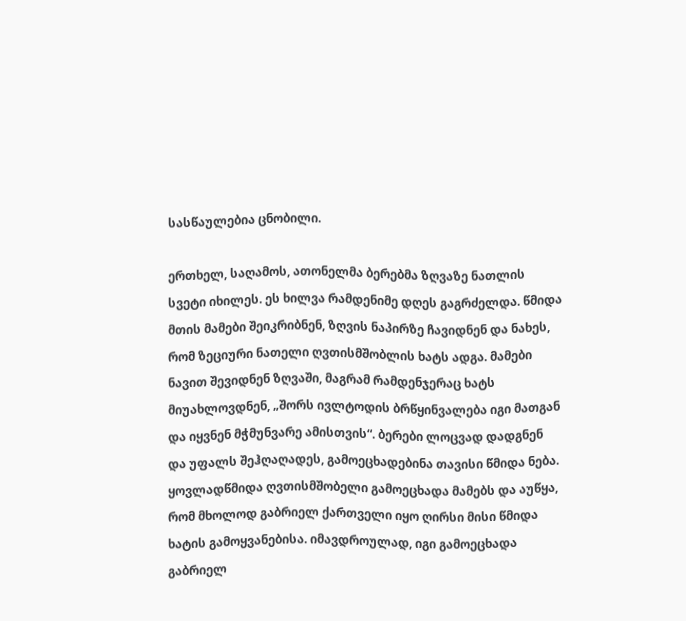სასწაულებია ცნობილი.

ერთხელ, საღამოს, ათონელმა ბერებმა ზღვაზე ნათლის სვეტი იხილეს. ეს ხილვა რამდენიმე დღეს გაგრძელდა. წმიდა მთის მამები შეიკრიბნენ, ზღვის ნაპირზე ჩავიდნენ და ნახეს, რომ ზეციური ნათელი ღვთისმშობლის ხატს ადგა. მამები ნავით შევიდნენ ზღვაში, მაგრამ რამდენჯერაც ხატს მიუახლოვდნენ, „შორს ივლტოდის ბრწყინვალება იგი მათგან და იყვნენ მჭმუნვარე ამისთვის“. ბერები ლოცვად დადგნენ და უფალს შეჰღაღადეს, გამოეცხადებინა თავისი წმიდა ნება. ყოვლადწმიდა ღვთისმშობელი გამოეცხადა მამებს და აუწყა, რომ მხოლოდ გაბრიელ ქართველი იყო ღირსი მისი წმიდა ხატის გამოყვანებისა. იმავდროულად, იგი გამოეცხადა გაბრიელ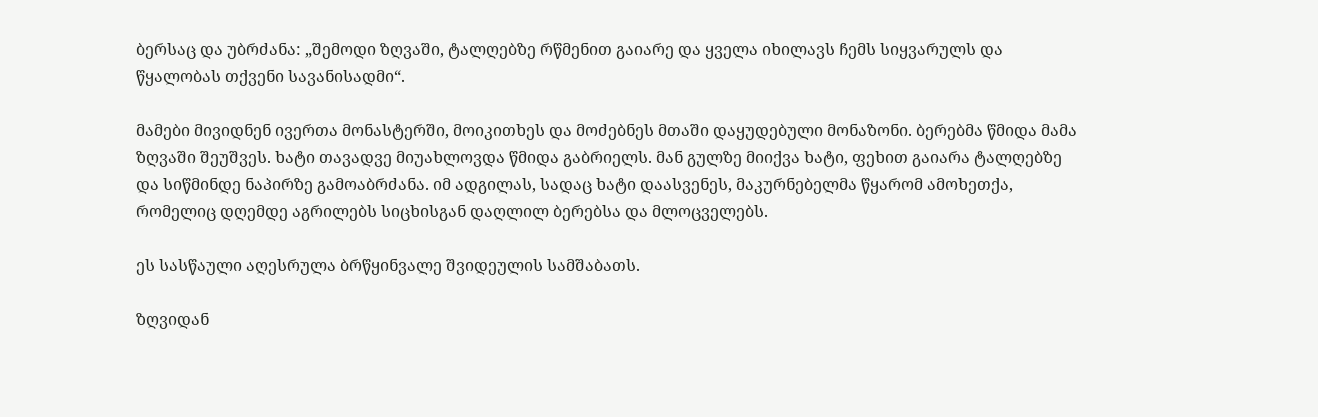ბერსაც და უბრძანა: „შემოდი ზღვაში, ტალღებზე რწმენით გაიარე და ყველა იხილავს ჩემს სიყვარულს და წყალობას თქვენი სავანისადმი“.

მამები მივიდნენ ივერთა მონასტერში, მოიკითხეს და მოძებნეს მთაში დაყუდებული მონაზონი. ბერებმა წმიდა მამა ზღვაში შეუშვეს. ხატი თავადვე მიუახლოვდა წმიდა გაბრიელს. მან გულზე მიიქვა ხატი, ფეხით გაიარა ტალღებზე და სიწმინდე ნაპირზე გამოაბრძანა. იმ ადგილას, სადაც ხატი დაასვენეს, მაკურნებელმა წყარომ ამოხეთქა, რომელიც დღემდე აგრილებს სიცხისგან დაღლილ ბერებსა და მლოცველებს.

ეს სასწაული აღესრულა ბრწყინვალე შვიდეულის სამშაბათს.

ზღვიდან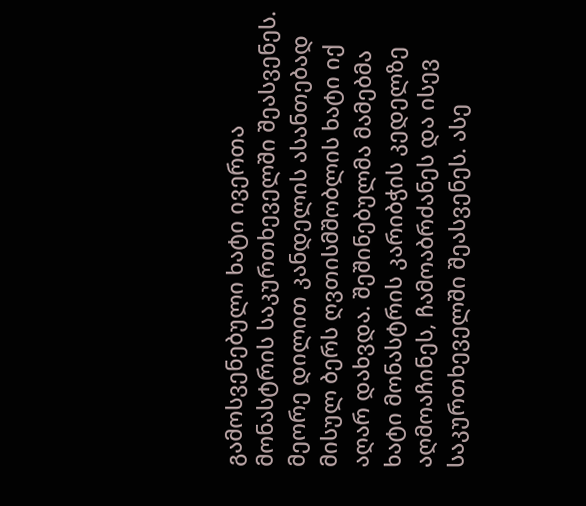გამოსვენებული ხატი ივერთა მონასტრის საკურთხეველში შეასვენეს. მეორე დილით კანდელის ასანთებად მისულ ბერს ღვთისმშობლის ხატი იქ აღარ დახვდა. შეშინებულმა მამებმა ხატი მონასტრის კარიბჭის კედელზე აღმოაჩინეს, ჩამოაბრძანეს და ისევ საკურთხეველში შეასვენეს. ასე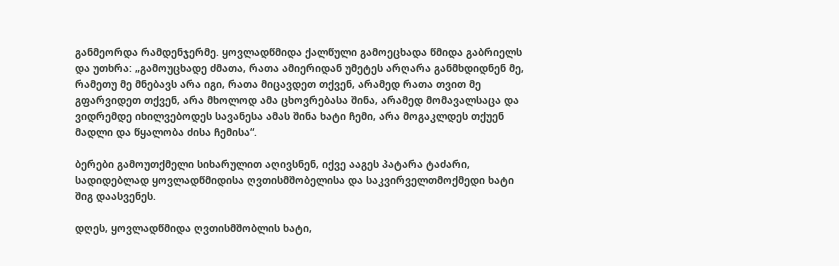განმეორდა რამდენჯერმე. ყოვლადწმიდა ქალწული გამოეცხადა წმიდა გაბრიელს და უთხრა: „გამოუცხადე ძმათა, რათა ამიერიდან უმეტეს არღარა განმხდიდნენ მე, რამეთუ მე მნებავს არა იგი, რათა მიცავდეთ თქვენ, არამედ რათა თვით მე გფარვიდეთ თქვენ, არა მხოლოდ ამა ცხოვრებასა შინა, არამედ მომავალსაცა და ვიდრემდე იხილვებოდეს სავანესა ამას შინა ხატი ჩემი, არა მოგაკლდეს თქუენ მადლი და წყალობა ძისა ჩემისა“.

ბერები გამოუთქმელი სიხარულით აღივსნენ, იქვე ააგეს პატარა ტაძარი, სადიდებლად ყოვლადწმიდისა ღვთისმშობელისა და საკვირველთმოქმედი ხატი შიგ დაასვენეს.

დღეს, ყოვლადწმიდა ღვთისმშობლის ხატი,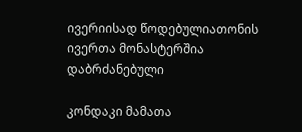ივერიისად წოდებულიათონის ივერთა მონასტერშია დაბრძანებული

კონდაკი მამათა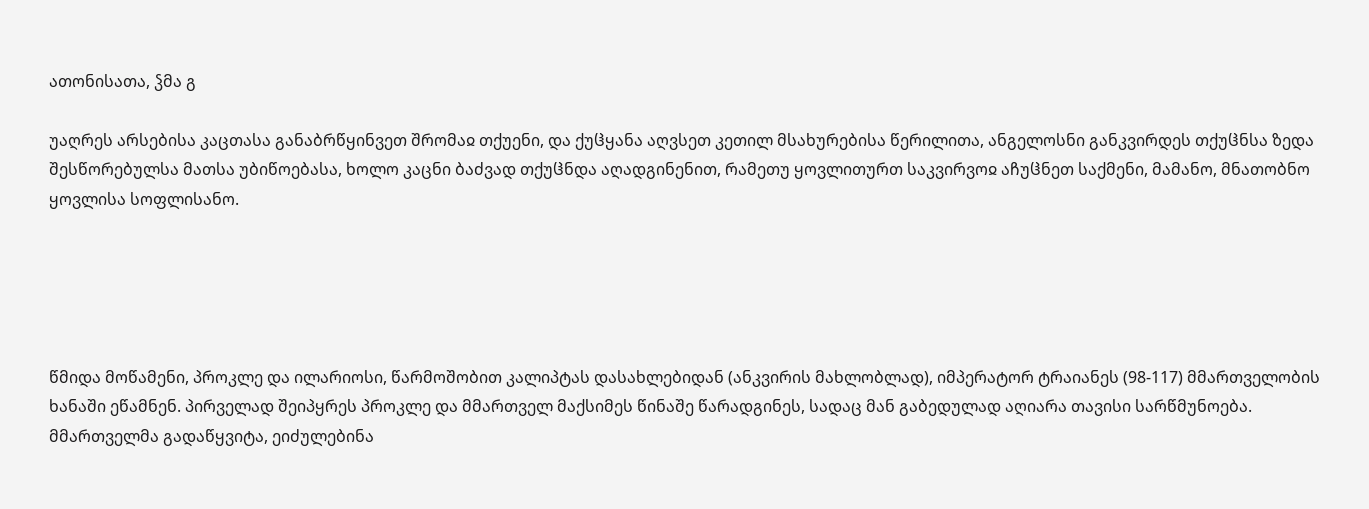ათონისათა, ჴმა გ

უაღრეს არსებისა კაცთასა განაბრწყინვეთ შრომაჲ თქუენი, და ქუჱყანა აღვსეთ კეთილ მსახურებისა წერილითა, ანგელოსნი განკვირდეს თქუჱნსა ზედა შესწორებულსა მათსა უბიწოებასა, ხოლო კაცნი ბაძვად თქუჱნდა აღადგინენით, რამეთუ ყოვლითურთ საკვირვოჲ აჩუჱნეთ საქმენი, მამანო, მნათობნო ყოვლისა სოფლისანო.





წმიდა მოწამენი, პროკლე და ილარიოსი, წარმოშობით კალიპტას დასახლებიდან (ანკვირის მახლობლად), იმპერატორ ტრაიანეს (98-117) მმართველობის ხანაში ეწამნენ. პირველად შეიპყრეს პროკლე და მმართველ მაქსიმეს წინაშე წარადგინეს, სადაც მან გაბედულად აღიარა თავისი სარწმუნოება. მმართველმა გადაწყვიტა, ეიძულებინა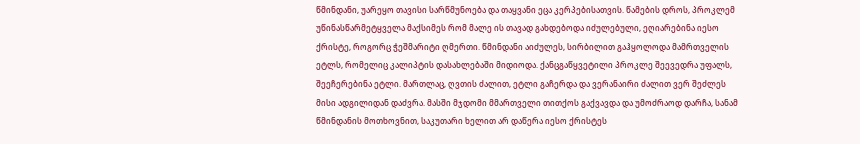წმინდანი, უარეყო თავისი სარწმუნოება და თაყვანი ეცა კერპებისათვის. წამების დროს, პროკლემ უწინასწარმეტყველა მაქსიმეს რომ მალე ის თავად გახდებოდა იძულებული, ეღიარებინა იესო ქრისტე, როგორც ჭეშმარიტი ღმერთი. წმინდანი აიძულეს, სირბილით გაჰყოლოდა მამრთველის ეტლს, რომელიც კალიპტის დასახლებაში მიდიოდა. ქანცგაწყვეტილი პროკლე შეევედრა უფალს, შეეჩერებინა ეტლი. მართლაც, ღვთის ძალით, ეტლი გაჩერდა და ვერანაირი ძალით ვერ შეძლეს მისი ადგილიდან დაძვრა. მასში მჯდომი მმართველი თითქოს გაქვავდა და უმოძრაოდ დარჩა, სანამ წმინდანის მოთხოვნით, საკუთარი ხელით არ დაწერა იესო ქრისტეს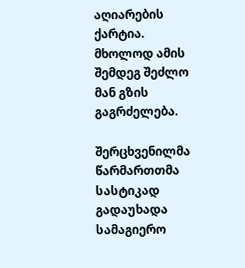აღიარების ქარტია. მხოლოდ ამის შემდეგ შეძლო მან გზის გაგრძელება.

შერცხვენილმა წარმართთმა სასტიკად გადაუხადა სამაგიერო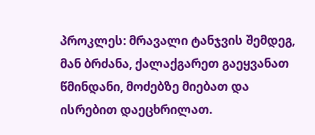პროკლეს: მრავალი ტანჯვის შემდეგ, მან ბრძანა, ქალაქგარეთ გაეყვანათ წმინდანი, მოძებზე მიებათ და ისრებით დაეცხრილათ.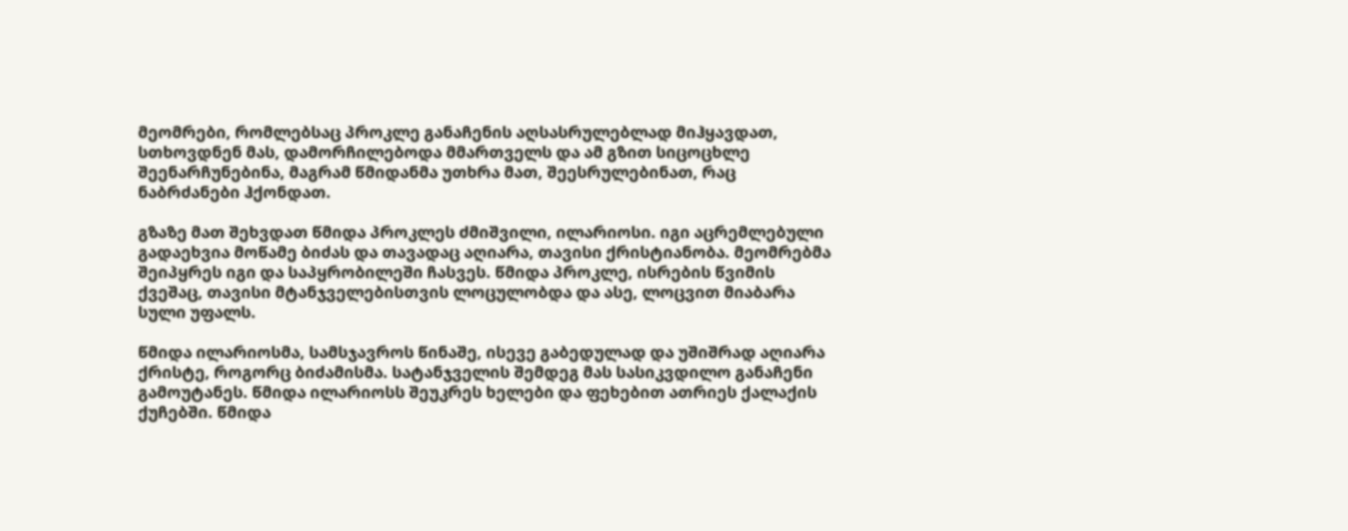მეომრები, რომლებსაც პროკლე განაჩენის აღსასრულებლად მიჰყავდათ, სთხოვდნენ მას, დამორჩილებოდა მმართველს და ამ გზით სიცოცხლე შეენარჩუნებინა, მაგრამ წმიდანმა უთხრა მათ, შეესრულებინათ, რაც ნაბრძანები ჰქონდათ.

გზაზე მათ შეხვდათ წმიდა პროკლეს ძმიშვილი, ილარიოსი. იგი აცრემლებული გადაეხვია მოწამე ბიძას და თავადაც აღიარა, თავისი ქრისტიანობა. მეომრებმა შეიპყრეს იგი და საპყრობილეში ჩასვეს. წმიდა პროკლე, ისრების წვიმის ქვეშაც, თავისი მტანჯველებისთვის ლოცულობდა და ასე, ლოცვით მიაბარა სული უფალს.

წმიდა ილარიოსმა, სამსჯავროს წინაშე, ისევე გაბედულად და უშიშრად აღიარა ქრისტე, როგორც ბიძამისმა. სატანჯველის შემდეგ მას სასიკვდილო განაჩენი გამოუტანეს. წმიდა ილარიოსს შეუკრეს ხელები და ფეხებით ათრიეს ქალაქის ქუჩებში. წმიდა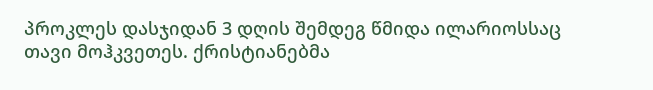პროკლეს დასჯიდან 3 დღის შემდეგ წმიდა ილარიოსსაც თავი მოჰკვეთეს. ქრისტიანებმა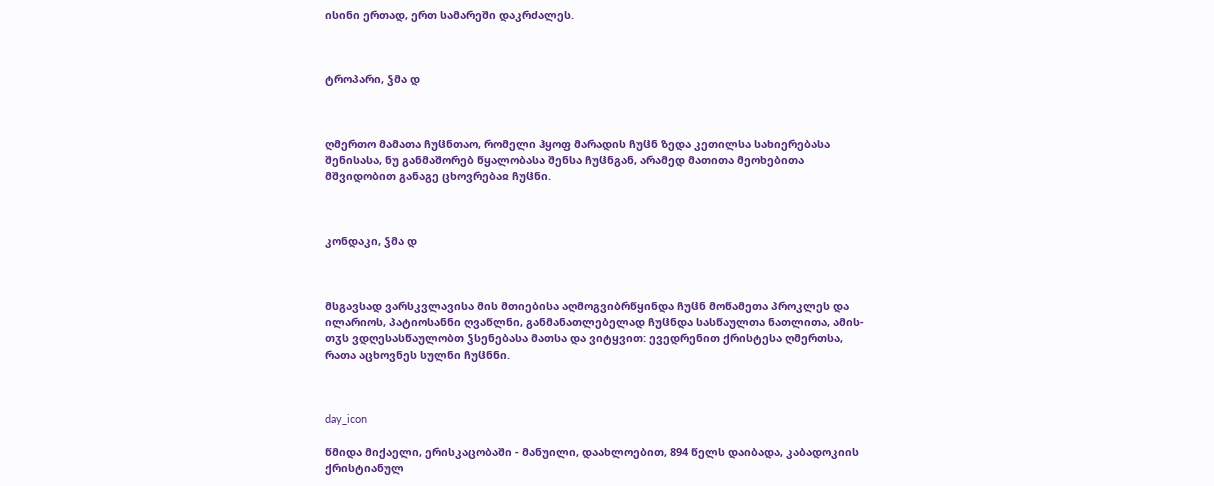ისინი ერთად, ერთ სამარეში დაკრძალეს.



ტროპარი, ჴმა დ



ღმერთო მამათა ჩუჱნთაო, რომელი ჰყოფ მარადის ჩუჱნ ზედა კეთილსა სახიერებასა შენისასა, ნუ განმაშორებ წყალობასა შენსა ჩუჱნგან, არამედ მათითა მეოხებითა მშვიდობით განაგე ცხოვრებაჲ ჩუჱნი.



კონდაკი, ჴმა დ



მსგავსად ვარსკვლავისა მის მთიებისა აღმოგვიბრწყინდა ჩუჱნ მოწამეთა პროკლეს და ილარიოს, პატიოსანნი ღვაწლნი, განმანათლებელად ჩუჱნდა სასწაულთა ნათლითა, ამის-თჳს ვდღესასწაულობთ ჴსენებასა მათსა და ვიტყვით: ევედრენით ქრისტესა ღმერთსა, რათა აცხოვნეს სულნი ჩუჱნნი.



day_icon

წმიდა მიქაელი, ერისკაცობაში - მანუილი, დაახლოებით, 894 წელს დაიბადა, კაბადოკიის ქრისტიანულ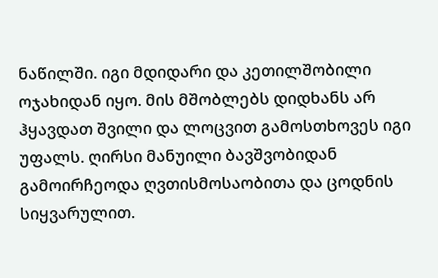ნაწილში. იგი მდიდარი და კეთილშობილი ოჯახიდან იყო. მის მშობლებს დიდხანს არ ჰყავდათ შვილი და ლოცვით გამოსთხოვეს იგი უფალს. ღირსი მანუილი ბავშვობიდან გამოირჩეოდა ღვთისმოსაობითა და ცოდნის სიყვარულით.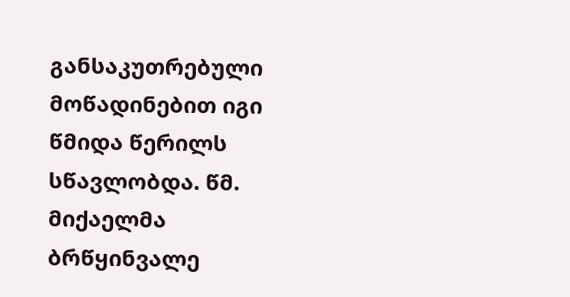განსაკუთრებული მოწადინებით იგი წმიდა წერილს სწავლობდა. წმ. მიქაელმა ბრწყინვალე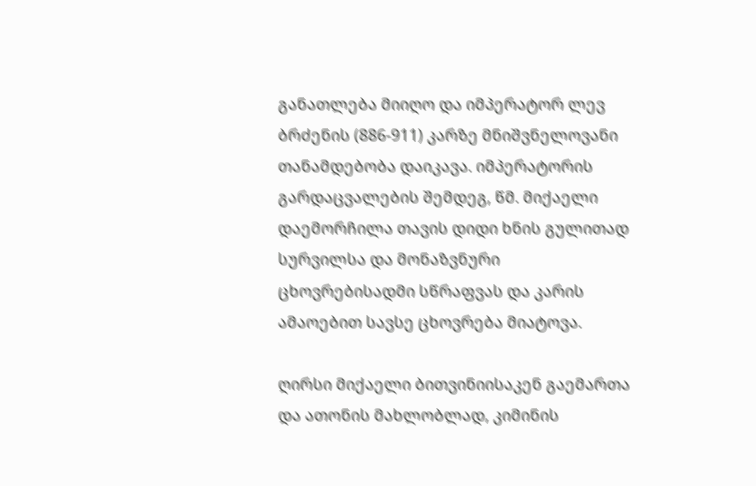განათლება მიიღო და იმპერატორ ლევ ბრძენის (886-911) კარზე მნიშვნელოვანი თანამდებობა დაიკავა. იმპერატორის გარდაცვალების შემდეგ, წმ. მიქაელი დაემორჩილა თავის დიდი ხნის გულითად სურვილსა და მონაზვნური ცხოვრებისადმი სწრაფვას და კარის ამაოებით სავსე ცხოვრება მიატოვა.

ღირსი მიქაელი ბითვინიისაკენ გაემართა და ათონის მახლობლად, კიმინის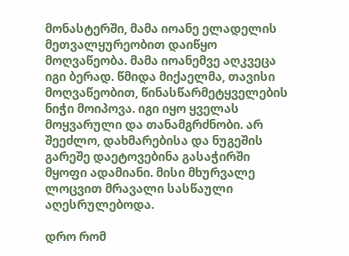მონასტერში, მამა იოანე ელადელის მეთვალყურეობით დაიწყო მოღვაწეობა. მამა იოანემვე აღკვეცა იგი ბერად. წმიდა მიქაელმა, თავისი მოღვაწეობით, წინასწარმეტყველების ნიჭი მოიპოვა. იგი იყო ყველას მოყვარული და თანამგრძნობი. არ შეეძლო, დახმარებისა და ნუგეშის გარეშე დაეტოვებინა გასაჭირში მყოფი ადამიანი. მისი მხურვალე ლოცვით მრავალი სასწაული აღესრულებოდა.

დრო რომ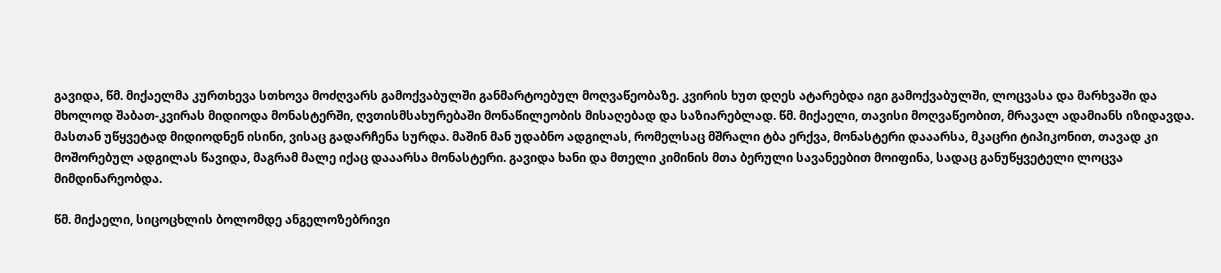გავიდა, წმ. მიქაელმა კურთხევა სთხოვა მოძღვარს გამოქვაბულში განმარტოებულ მოღვაწეობაზე. კვირის ხუთ დღეს ატარებდა იგი გამოქვაბულში, ლოცვასა და მარხვაში და მხოლოდ შაბათ-კვირას მიდიოდა მონასტერში, ღვთისმსახურებაში მონაწილეობის მისაღებად და საზიარებლად. წმ. მიქაელი, თავისი მოღვაწეობით, მრავალ ადამიანს იზიდავდა. მასთან უწყვეტად მიდიოდნენ ისინი, ვისაც გადარჩენა სურდა. მაშინ მან უდაბნო ადგილას, რომელსაც მშრალი ტბა ერქვა, მონასტერი დააარსა, მკაცრი ტიპიკონით, თავად კი მოშორებულ ადგილას წავიდა, მაგრამ მალე იქაც დააარსა მონასტერი. გავიდა ხანი და მთელი კიმინის მთა ბერული სავანეებით მოიფინა, სადაც განუწყვეტელი ლოცვა მიმდინარეობდა.

წმ. მიქაელი, სიცოცხლის ბოლომდე ანგელოზებრივი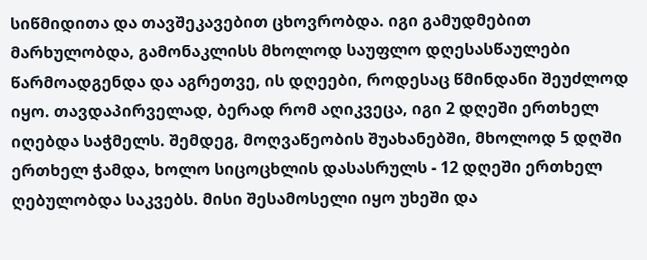სიწმიდითა და თავშეკავებით ცხოვრობდა. იგი გამუდმებით მარხულობდა, გამონაკლისს მხოლოდ საუფლო დღესასწაულები წარმოადგენდა და აგრეთვე, ის დღეები, როდესაც წმინდანი შეუძლოდ იყო. თავდაპირველად, ბერად რომ აღიკვეცა, იგი 2 დღეში ერთხელ იღებდა საჭმელს. შემდეგ, მოღვაწეობის შუახანებში, მხოლოდ 5 დღში ერთხელ ჭამდა, ხოლო სიცოცხლის დასასრულს - 12 დღეში ერთხელ ღებულობდა საკვებს. მისი შესამოსელი იყო უხეში და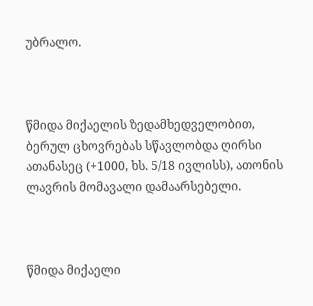უბრალო.



წმიდა მიქაელის ზედამხედველობით, ბერულ ცხოვრებას სწავლობდა ღირსი ათანასეც (+1000, ხს. 5/18 ივლისს), ათონის ლავრის მომავალი დამაარსებელი.



წმიდა მიქაელი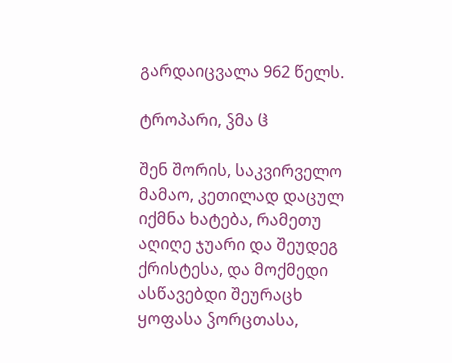გარდაიცვალა 962 წელს.

ტროპარი, ჴმა ჱ

შენ შორის, საკვირველო მამაო, კეთილად დაცულ იქმნა ხატება, რამეთუ აღიღე ჯუარი და შეუდეგ ქრისტესა, და მოქმედი ასწავებდი შეურაცხ ყოფასა ჴორცთასა,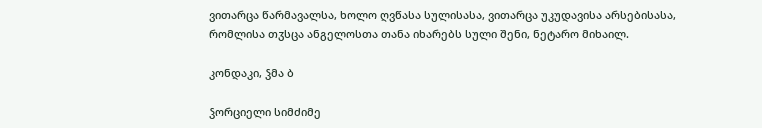ვითარცა წარმავალსა, ხოლო ღვწასა სულისასა, ვითარცა უკუდავისა არსებისასა, რომლისა თჳსცა ანგელოსთა თანა იხარებს სული შენი, ნეტარო მიხაილ.

კონდაკი, ჴმა ბ

ჴორციელი სიმძიმე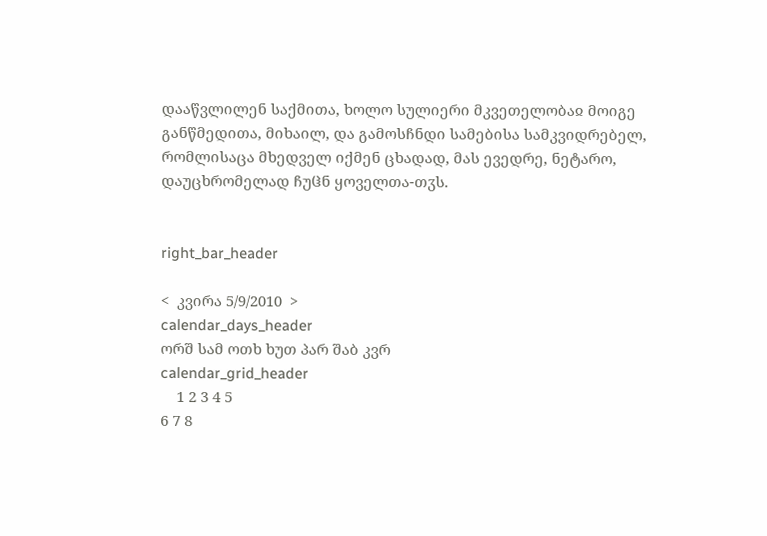დააწვლილენ საქმითა, ხოლო სულიერი მკვეთელობაჲ მოიგე განწმედითა, მიხაილ, და გამოსჩნდი სამებისა სამკვიდრებელ, რომლისაცა მხედველ იქმენ ცხადად, მას ევედრე, ნეტარო, დაუცხრომელად ჩუჱნ ყოველთა-თჳს.


right_bar_header

<  კვირა 5/9/2010  >
calendar_days_header
ორშ სამ ოთხ ხუთ პარ შაბ კვრ
calendar_grid_header
    1 2 3 4 5
6 7 8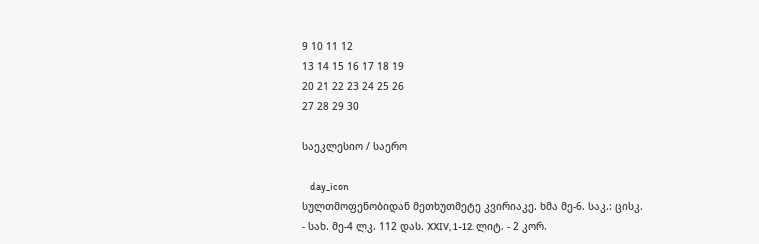9 10 11 12
13 14 15 16 17 18 19
20 21 22 23 24 25 26
27 28 29 30

საეკლესიო / საერო

    day_icon
სულთმოფენობიდან მეთხუთმეტე კვირიაკე. ხმა მე-6. საკ.: ცისკ. - სახ. მე-4 ლკ. 112 დას. XXIV, 1-12. ლიტ. - 2 კორ.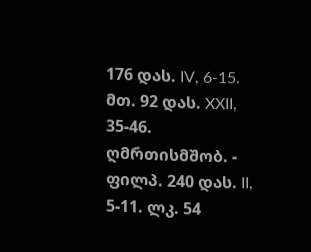176 დას. IV, 6-15. მთ. 92 დას. XXII, 35-46. ღმრთისმშობ. - ფილპ. 240 დას. II, 5-11. ლკ. 54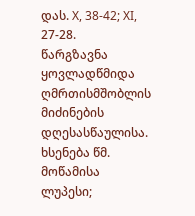დას. X, 38-42; XI, 27-28.
წარგზავნა ყოვლადწმიდა ღმრთისმშობლის მიძინების დღესასწაულისა. ხსენება წმ. მოწამისა ლუპესი;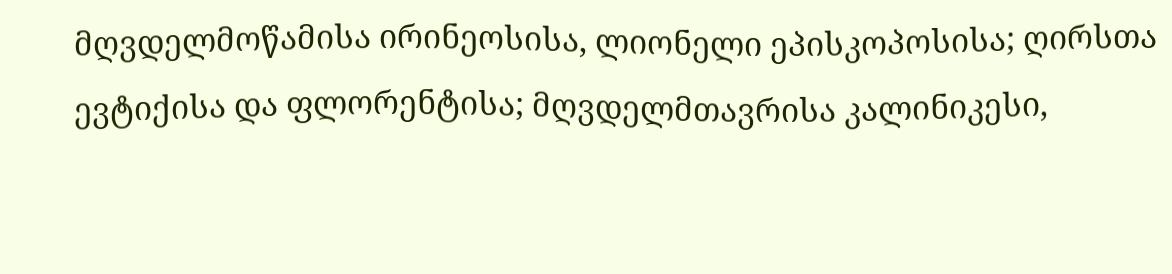მღვდელმოწამისა ირინეოსისა, ლიონელი ეპისკოპოსისა; ღირსთა ევტიქისა და ფლორენტისა; მღვდელმთავრისა კალინიკესი,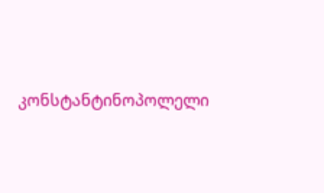კონსტანტინოპოლელი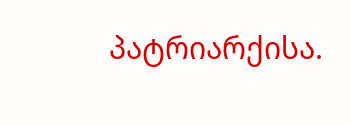პატრიარქისა.